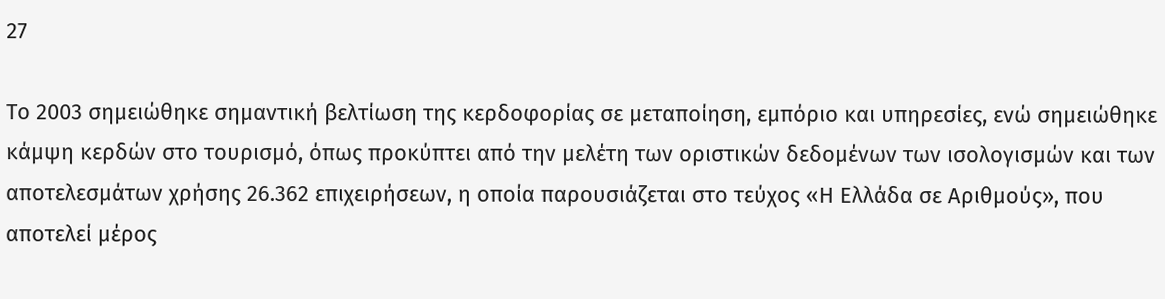27

Το 2003 σημειώθηκε σημαντική βελτίωση της κερδοφορίας σε μεταποίηση, εμπόριο και υπηρεσίες, ενώ σημειώθηκε κάμψη κερδών στο τουρισμό, όπως προκύπτει από την μελέτη των οριστικών δεδομένων των ισολογισμών και των αποτελεσμάτων χρήσης 26.362 επιχειρήσεων, η οποία παρουσιάζεται στο τεύχος «Η Ελλάδα σε Αριθμούς», που αποτελεί μέρος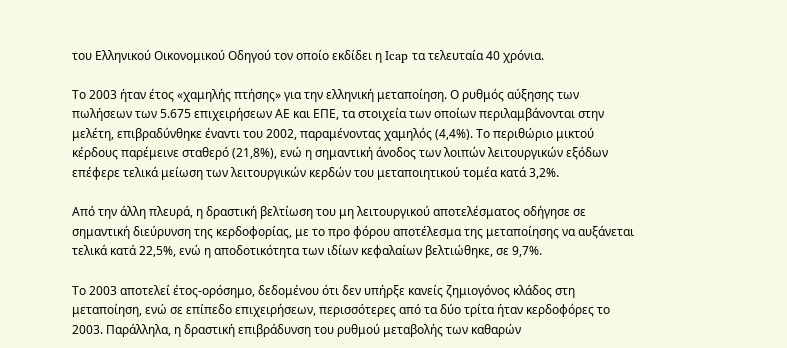του Ελληνικού Οικονομικού Οδηγού τον οποίο εκδίδει η Ιcap τα τελευταία 40 χρόνια.

Το 2003 ήταν έτος «χαμηλής πτήσης» για την ελληνική μεταποίηση. Ο ρυθμός αύξησης των πωλήσεων των 5.675 επιχειρήσεων ΑΕ και ΕΠΕ, τα στοιχεία των οποίων περιλαμβάνονται στην μελέτη, επιβραδύνθηκε έναντι του 2002, παραμένοντας χαμηλός (4,4%). Το περιθώριο μικτού κέρδους παρέμεινε σταθερό (21,8%), ενώ η σημαντική άνοδος των λοιπών λειτουργικών εξόδων επέφερε τελικά μείωση των λειτουργικών κερδών του μεταποιητικού τομέα κατά 3,2%.

Από την άλλη πλευρά, η δραστική βελτίωση του μη λειτουργικού αποτελέσματος οδήγησε σε σημαντική διεύρυνση της κερδοφορίας, με το προ φόρου αποτέλεσμα της μεταποίησης να αυξάνεται τελικά κατά 22,5%, ενώ η αποδοτικότητα των ιδίων κεφαλαίων βελτιώθηκε, σε 9,7%.

Το 2003 αποτελεί έτος-ορόσημο, δεδομένου ότι δεν υπήρξε κανείς ζημιογόνος κλάδος στη μεταποίηση, ενώ σε επίπεδο επιχειρήσεων, περισσότερες από τα δύο τρίτα ήταν κερδοφόρες το 2003. Παράλληλα, η δραστική επιβράδυνση του ρυθμού μεταβολής των καθαρών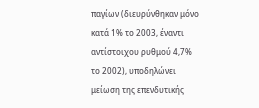παγίων (διευρύνθηκαν μόνο κατά 1% το 2003, έναντι αντίστοιχου ρυθμού 4,7% το 2002), υποδηλώνει μείωση της επενδυτικής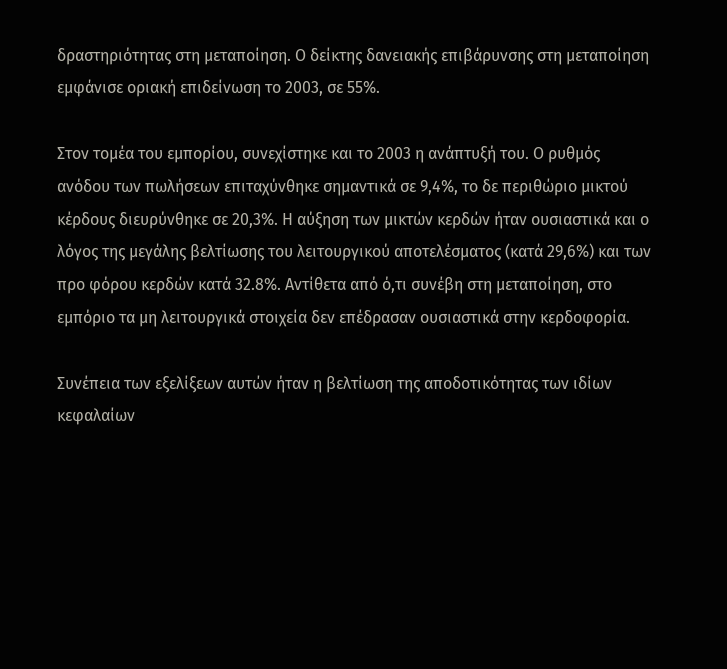δραστηριότητας στη μεταποίηση. Ο δείκτης δανειακής επιβάρυνσης στη μεταποίηση εμφάνισε οριακή επιδείνωση το 2003, σε 55%.

Στον τομέα του εμπορίου, συνεχίστηκε και το 2003 η ανάπτυξή του. Ο ρυθμός ανόδου των πωλήσεων επιταχύνθηκε σημαντικά σε 9,4%, το δε περιθώριο μικτού κέρδους διευρύνθηκε σε 20,3%. Η αύξηση των μικτών κερδών ήταν ουσιαστικά και ο λόγος της μεγάλης βελτίωσης του λειτουργικού αποτελέσματος (κατά 29,6%) και των προ φόρου κερδών κατά 32.8%. Αντίθετα από ό,τι συνέβη στη μεταποίηση, στο εμπόριο τα μη λειτουργικά στοιχεία δεν επέδρασαν ουσιαστικά στην κερδοφορία.

Συνέπεια των εξελίξεων αυτών ήταν η βελτίωση της αποδοτικότητας των ιδίων κεφαλαίων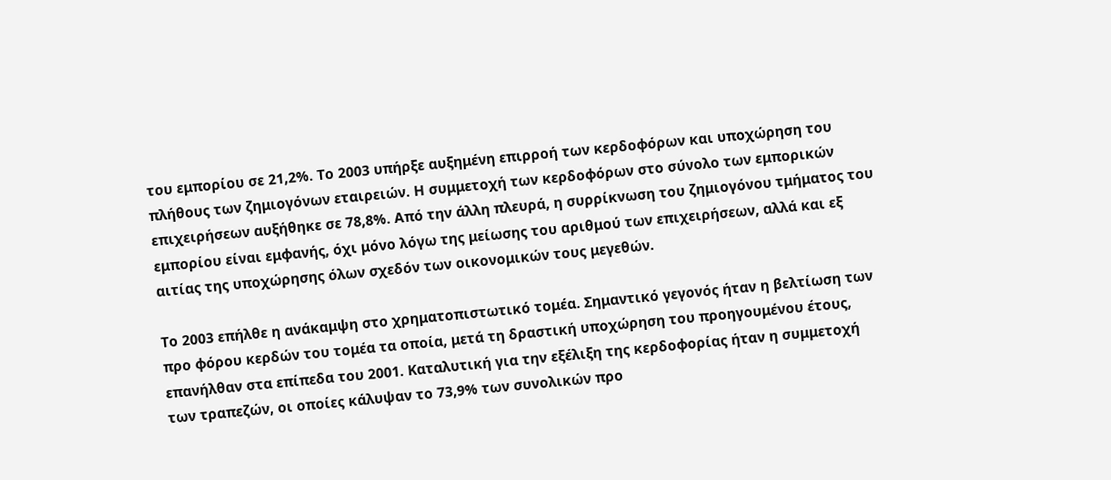του εμπορίου σε 21,2%. Το 2003 υπήρξε αυξημένη επιρροή των κερδοφόρων και υποχώρηση του πλήθους των ζημιογόνων εταιρειών. Η συμμετοχή των κερδοφόρων στο σύνολο των εμπορικών επιχειρήσεων αυξήθηκε σε 78,8%. Από την άλλη πλευρά, η συρρίκνωση του ζημιογόνου τμήματος του εμπορίου είναι εμφανής, όχι μόνο λόγω της μείωσης του αριθμού των επιχειρήσεων, αλλά και εξ αιτίας της υποχώρησης όλων σχεδόν των οικονομικών τους μεγεθών.

Το 2003 επήλθε η ανάκαμψη στο χρηματοπιστωτικό τομέα. Σημαντικό γεγονός ήταν η βελτίωση των προ φόρου κερδών του τομέα τα οποία, μετά τη δραστική υποχώρηση του προηγουμένου έτους, επανήλθαν στα επίπεδα του 2001. Καταλυτική για την εξέλιξη της κερδοφορίας ήταν η συμμετοχή των τραπεζών, οι οποίες κάλυψαν το 73,9% των συνολικών προ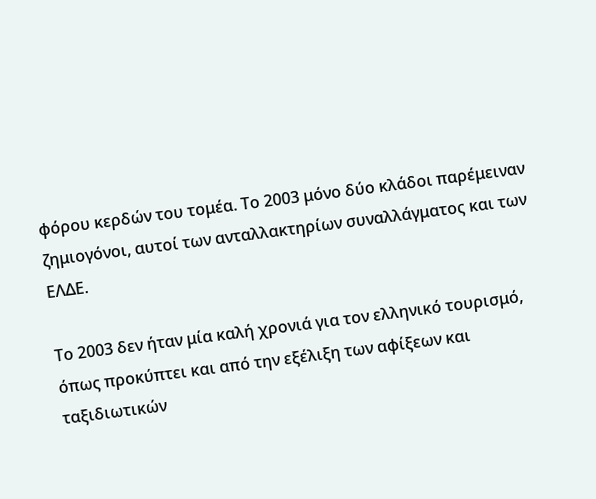φόρου κερδών του τομέα. Το 2003 μόνο δύο κλάδοι παρέμειναν ζημιογόνοι, αυτοί των ανταλλακτηρίων συναλλάγματος και των ΕΛΔΕ.

Το 2003 δεν ήταν μία καλή χρονιά για τον ελληνικό τουρισμό, όπως προκύπτει και από την εξέλιξη των αφίξεων και ταξιδιωτικών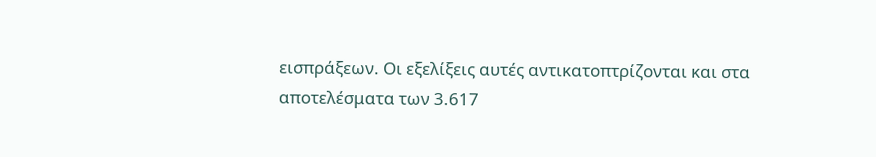εισπράξεων. Οι εξελίξεις αυτές αντικατοπτρίζονται και στα αποτελέσματα των 3.617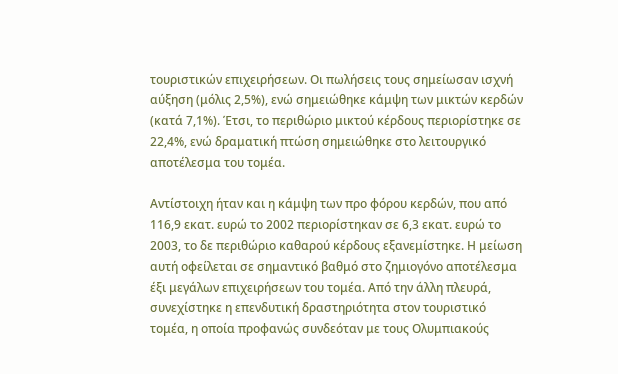τουριστικών επιχειρήσεων. Οι πωλήσεις τους σημείωσαν ισχνή αύξηση (μόλις 2,5%), ενώ σημειώθηκε κάμψη των μικτών κερδών (κατά 7,1%). Έτσι, το περιθώριο μικτού κέρδους περιορίστηκε σε 22,4%, ενώ δραματική πτώση σημειώθηκε στο λειτουργικό αποτέλεσμα του τομέα.

Αντίστοιχη ήταν και η κάμψη των προ φόρου κερδών, που από 116,9 εκατ. ευρώ το 2002 περιορίστηκαν σε 6,3 εκατ. ευρώ το 2003, το δε περιθώριο καθαρού κέρδους εξανεμίστηκε. Η μείωση αυτή οφείλεται σε σημαντικό βαθμό στο ζημιογόνο αποτέλεσμα έξι μεγάλων επιχειρήσεων του τομέα. Από την άλλη πλευρά, συνεχίστηκε η επενδυτική δραστηριότητα στον τουριστικό τομέα, η οποία προφανώς συνδεόταν με τους Ολυμπιακούς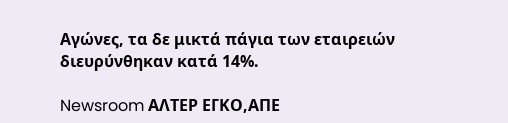Αγώνες, τα δε μικτά πάγια των εταιρειών διευρύνθηκαν κατά 14%.

Newsroom ΑΛΤΕΡ ΕΓΚΟ,ΑΠΕ